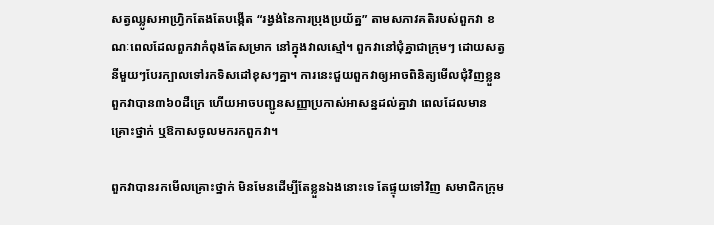សត្វឈ្លូសអាហ្រ្វិកតែងតែបង្កើត “រង្វង់នៃការប្រុងប្រយ័ត្ន” តាមសភាវគតិរបស់ពួកវា ខណៈពេលដែលពួកវាកំពុងតែសម្រាក នៅក្នុងវាលស្មៅ។ ពួកវានៅជុំគ្នាជាក្រុមៗ ដោយសត្វនីមួយៗបែរក្បាលទៅរកទិសដៅខុសៗគ្នា។ ការនេះជួយពួកវាឲ្យអាចពិនិត្យមើលជុំវិញខ្លួនពួកវាបាន៣៦០ដឺក្រេ ហើយអាចបញ្ជូនសញ្ញាប្រកាស់អាសន្នដល់គ្នាវា ពេលដែលមានគ្រោះថ្នាក់ ឬឱកាសចូលមករកពួកវា។

ពួកវាបានរកមើលគ្រោះថ្នាក់ មិនមែនដើម្បីតែខ្លួនឯងនោះទេ តែផ្ទុយទៅវិញ សមាជិកក្រុម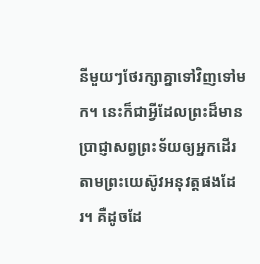នីមួយៗថែរក្សាគ្នាទៅវិញទៅមក។ នេះក៏ជាអ្វីដែលព្រះដ៏មានប្រាជ្ញាសព្វព្រះទ័យឲ្យអ្នកដើរតាមព្រះយេស៊ូវអនុវត្តផងដែរ។ គឺដូចដែ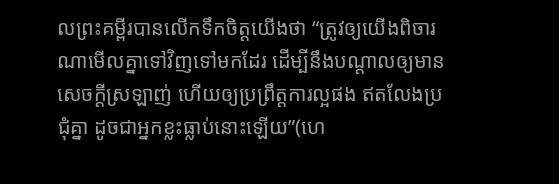លព្រះគម្ពីរបានលើកទឹកចិត្តយើងថា “ត្រូវឲ្យយើងពិចារណាមើលគ្នាទៅវិញទៅមកដែរ ដើម្បីនឹងបណ្តាលឲ្យមានសេចក្តីស្រឡាញ់ ហើយឲ្យប្រព្រឹត្តការល្អផង ឥតលែងប្រជុំគ្នា ដូចជាអ្នកខ្លះធ្លាប់នោះឡើយ”(ហេ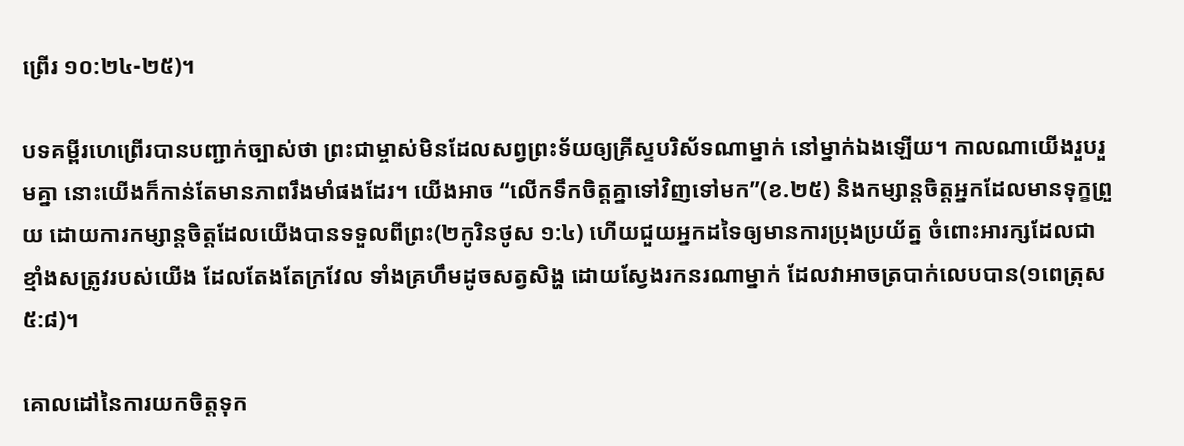ព្រើរ ១០:២៤-២៥)។

បទគម្ពីរហេព្រើរបានបញ្ជាក់ច្បាស់ថា ព្រះជាម្ចាស់មិនដែលសព្វព្រះទ័យឲ្យគ្រីស្ទបរិស័ទណាម្នាក់ នៅម្នាក់ឯងឡើយ។ កាលណាយើងរួបរួមគ្នា នោះយើងក៏កាន់តែមានភាពរឹងមាំផងដែរ។ យើងអាច “លើកទឹកចិត្តគ្នាទៅវិញទៅមក”(ខ.២៥) និងកម្សាន្តចិត្តអ្នកដែលមានទុក្ខព្រួយ ដោយការកម្សាន្តចិត្តដែលយើងបានទទួលពីព្រះ(២កូរិនថូស ១:៤) ហើយជួយអ្នកដទៃឲ្យមានការប្រុងប្រយ័ត្ន ចំពោះអារក្សដែលជាខ្មាំងសត្រូវរបស់យើង ដែលតែងតែក្រវែល ទាំងគ្រហឹមដូចសត្វសិង្ហ ដោយស្វែងរកនរណាម្នាក់ ដែលវាអាចត្របាក់លេបបាន(១ពេត្រុស ៥:៨)។

គោលដៅនៃការយកចិត្តទុក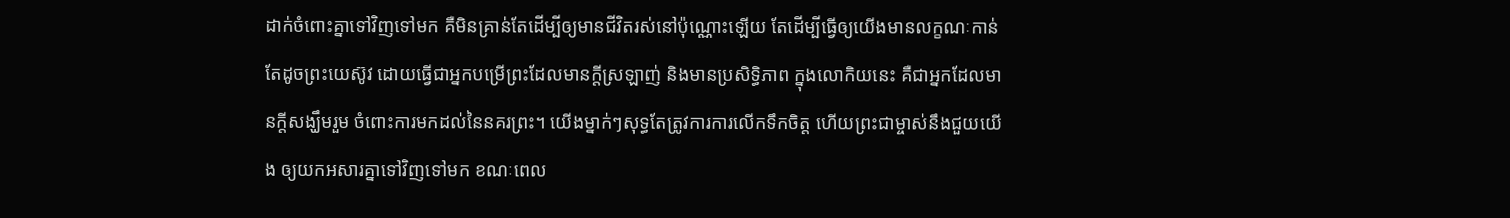ដាក់ចំពោះគ្នាទៅវិញទៅមក គឺមិនគ្រាន់តែដើម្បីឲ្យមានជីវិតរស់នៅប៉ុណ្ណោះឡើយ តែដើម្បីធ្វើឲ្យយើងមានលក្ខណៈកាន់តែដូចព្រះយេស៊ូវ ដោយធ្វើជាអ្នកបម្រើព្រះដែលមានក្តីស្រឡាញ់ និងមានប្រសិទ្ធិភាព ក្នុងលោកិយនេះ គឺជាអ្នកដែលមានក្តីសង្ឃឹមរួម ចំពោះការមកដល់នៃនគរព្រះ។ យើងម្នាក់ៗសុទ្ធតែត្រូវការការលើកទឹកចិត្ត ហើយព្រះជាម្ចាស់នឹងជួយយើង ឲ្យយកអសារគ្នាទៅវិញទៅមក ខណៈពេល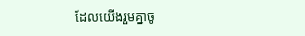ដែលយើងរួមគ្នាចូ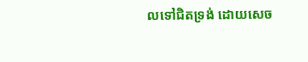លទៅជិតទ្រង់ ដោយសេច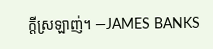ក្តីស្រឡាញ់។ —JAMES BANKS